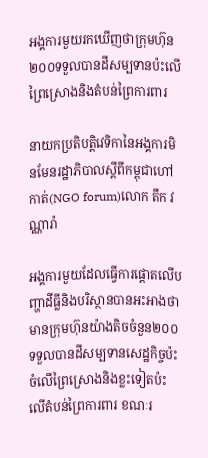អង្គការមួយរកឃើញថាក្រុមហ៊ុន២០០ទទួលបានដីសម្បទានប៉ះលើព្រៃស្រោងនិងតំបន់ព្រៃការពារ

នាយកប្រតិបត្តិវេទិកានៃអង្គការមិនមែនរដ្ឋាភិបាលស្តីពីកម្ពុជាហៅកាត់(NGO forum)លោក តឹក វណ្ណារ៉ា

អង្គការមួយដែលធ្វើការផ្តោតលើបញ្ហាដីធ្លីនិងបរិស្ថានបានអះអាងថាមានក្រុមហ៊ុនយ៉ាងតិចចំនួន២០០ទទួលបានដីសម្បទានសេដ្ឋកិច្ចប៉ះចំលើព្រៃស្រោងនិងខ្លះទៀតប៉ះលើតំបន់ព្រៃការពារ ខណៈរ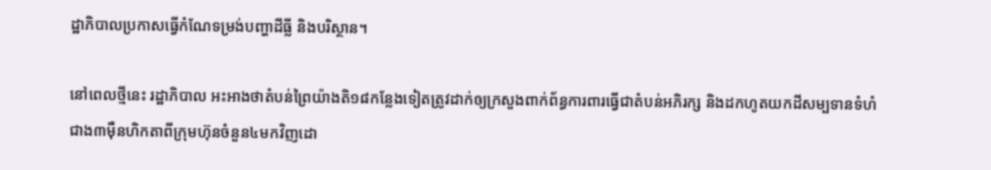ដ្ឋាភិបាលប្រកាសធ្វើកំណែទម្រង់បញ្ហាដីធ្លី និងបរិស្ថាន។

នៅពេលថ្មីនេះ រដ្ឋាភិបាល អះអាងថាតំបន់ព្រៃយ៉ាងតិ១៨កន្លែងទៀតត្រូវដាក់ឲ្យក្រសួងពាក់ព័ន្ធការពារធ្វើជាតំបន់អភិរក្ស និងដកហូតយកដីសម្បទានទំហំជាង៣ម៉ឺនហិកតាពីក្រុមហ៊ុនចំនួន៤មកវិញដោ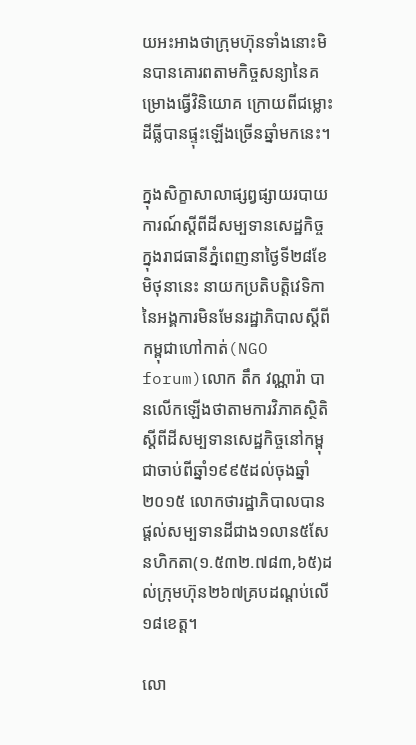យអះអាងថាក្រុមហ៊ុនទាំងនោះមិនបានគោរពតាមកិច្ចសន្យានៃគម្រោងធ្វើវិនិយោគ ក្រោយពីជម្លោះដីធ្លីបានផ្ទុះឡើងច្រើនឆ្នាំមកនេះ។

ក្នុងសិក្ខាសាលាផ្សព្វផ្សាយរបាយការណ៍ស្តីពីដីសម្បទានសេដ្ឋកិច្ចក្នុងរាជធានីភ្នំពេញនាថ្ងៃទី២៨ខែមិថុនានេះ នាយកប្រតិបត្តិវេទិកានៃអង្គការមិនមែនរដ្ឋាភិបាលស្តីពីកម្ពុជាហៅកាត់(NGO forum)លោក តឹក វណ្ណារ៉ា បានលើកឡើងថាតាមការវិភាគស្ថិតិស្តីពីដីសម្បទានសេដ្ឋកិច្ចនៅកម្ពុជាចាប់ពីឆ្នាំ១៩៩៥ដល់ចុងឆ្នាំ២០១៥ លោកថារដ្ឋាភិបាលបានផ្តល់សម្បទានដីជាង១លាន៥សែនហិកតា(១.៥៣២.៧៨៣,៦៥)ដល់ក្រុមហ៊ុន២៦៧គ្របដណ្តប់លើ១៨ខេត្ត។

លោ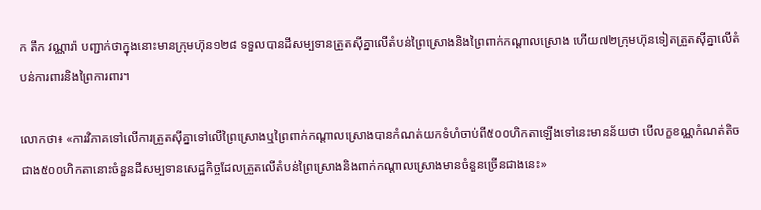ក តឹក វណ្ណារ៉ា បញ្ជាក់ថាក្នុងនោះមានក្រុមហ៊ុន១២៨ ទទួលបានដីសម្បទានត្រួតស៊ីគ្នាលើតំបន់ព្រៃស្រោងនិងព្រៃពាក់កណ្តាលស្រោង ហើយ៧២ក្រុមហ៊ុនទៀតត្រួតស៊ីគ្នាលើតំបន់ការពារនិងព្រៃការពារ។

លោកថា៖ «ការវិភាគទៅលើការត្រួតស៊ីគ្នាទៅលើព្រៃស្រោងឬព្រៃពាក់កណ្តាលស្រោងបានកំណត់យកទំហំចាប់ពី៥០០ហិកតាឡើងទៅនេះមានន័យថា បើលក្ខខណ្ណកំណត់តិចជាង៥០០ហិកតានោះចំនួនដីសម្បទានសេដ្ឋកិច្ចដែលត្រួតលើតំបន់ព្រៃស្រោងនិងពាក់កណ្តាលស្រោងមានចំនួនច្រើនជាងនេះ»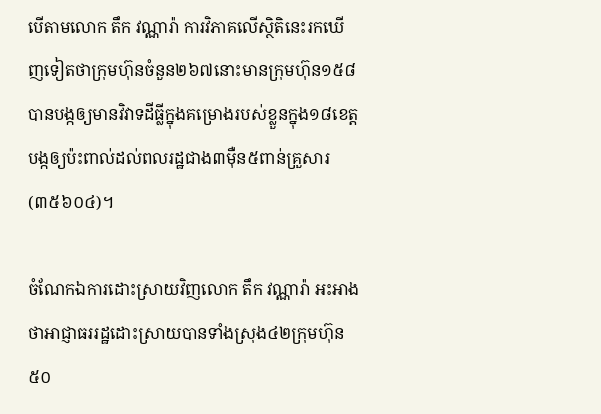បើតាមលោក តឹក វណ្ណារ៉ា ការវិភាគលើស្ថិតិនេះរកឃើញទៀតថាក្រុមហ៊ុនចំនួន២៦៧នោះមានក្រុមហ៊ុន១៥៨បានបង្កឲ្យមានវិវាទដីធ្លីក្នុងគម្រោងរបស់ខ្លួនក្នុង១៨ខេត្ត បង្កឲ្យប៉ះពាល់ដល់ពលរដ្ឋជាង៣ម៉ឺន៥ពាន់គ្រួសារ(៣៥៦០៤)។

ចំណែកឯការដោះស្រាយវិញលោក តឹក វណ្ណារ៉ា អះអាងថាអាជ្ញាធររដ្ឋដោះស្រាយបានទាំងស្រុង៤២ក្រុមហ៊ុន ៥០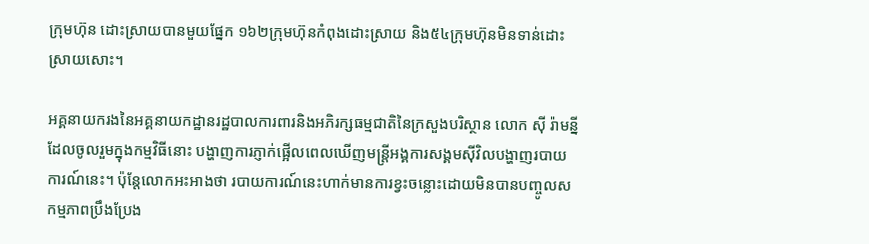ក្រុមហ៊ុន ដោះស្រាយបានមួយផ្នែក ១៦២ក្រុមហ៊ុនកំពុងដោះស្រាយ និង៥៤ក្រុមហ៊ុនមិនទាន់ដោះស្រាយសោះ។

អគ្គនាយករងនៃអគ្គនាយកដ្ឋានរដ្ឋបាលការពារនិងអភិរក្សធម្មជាតិនៃក្រសួងបរិស្ថាន លោក ស៊ី រ៉ាមន្នី ដែលចូលរួមក្នុងកម្មវិធីនោះ បង្ហាញការភ្ញាក់ផ្អើលពេលឃើញមន្ត្រីអង្គការសង្គមស៊ីវិលបង្ហាញរបាយការណ៍នេះ។ ប៉ុន្តែលោកអះអាងថា របាយការណ៍នេះហាក់មានការខ្វះចន្លោះដោយមិនបានបញ្ចូលសកម្មភាពប្រឹងប្រែង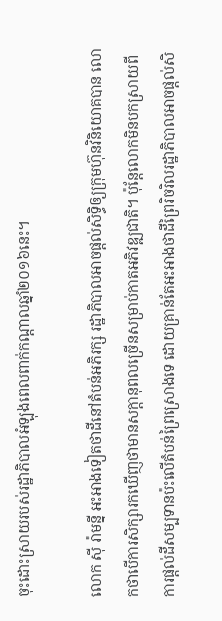ចុះដោះស្រាយរបស់រដ្ឋាភិបាលអំឡុងពេលពាក់កណ្តាលឆ្នាំ២០១៦នេះ។

លោក ស៊ី រ៉ាមន្នី អះអាងទៀតថាដីនៅតំបន់អភិរក្ស រដ្ឋាភិបាលអាចផ្តល់សិទ្ធិឲ្យក្រុមហ៊ុនវិនិយោគបាន លោកថាបើការសិក្សារកឃើញថាមានសក្តានុពលច្រើនសម្រាប់កាតអភិវឌ្ឍជាតិ។ ប៉ុន្តែលោកមិនបកស្រាយពីការផ្តល់ដីសម្បទានប៉ះលើតំបន់ព្រៃស្រោងទេ ដោយគ្រាន់តែអះអាងថាដីព្រៃរិចរិលរដ្ឋាភិបាលអាចផ្តល់សិ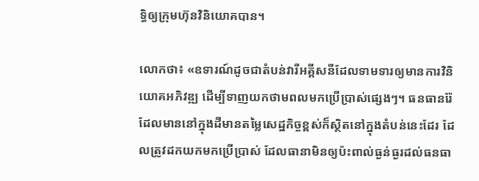ទ្ធិឲ្យក្រុមហ៊ុនវិនិយោគបាន។

លោកថា៖ «ឧទារណ៍ដូចជាតំបន់វារីអគ្គីសនីដែលទាមទារឲ្យមានការវិនិយោគអភិវឌ្ឍ ដើម្បីទាញយកថាមពលមកប្រើប្រាស់ផ្សេងៗ។ ធនធានរ៉ែដែលមាននៅក្នុងដីមានតម្លៃសេដ្ឋកិច្ចខ្ពស់ក៏ស្ថិតនៅក្នុងតំបន់នេះដែរ ដែលត្រូវដកយកមកប្រើប្រាស់ ដែលធានាមិនឲ្យប៉ះពាល់ធ្ងន់ធ្ងរដល់ធនធា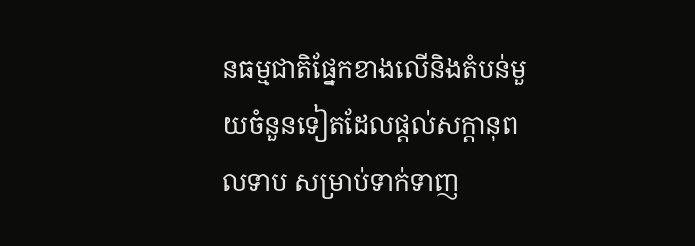នធម្មជាតិផ្នែកខាងលើនិងតំបន់មួយចំនួនទៀតដែលផ្តល់សក្តានុពលទាប សម្រាប់ទាក់ទាញ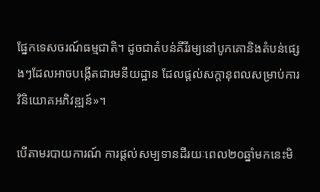ផ្នែកទេសចរណ៍ធម្មជាតិ។ ដូចជាតំបន់គីរីរម្យនៅបូកគោនិងតំបន់ផ្សេងៗដែលអាចបង្កើតជារមនីយដ្ឋាន ដែលផ្តល់សក្តានុពលសម្រាប់ការវិនិយោគអភិវឌ្ឍន៍»។

បើតាមរបាយការណ៍ ការផ្តល់សម្បទានដីរយៈពេល២០ឆ្នាំមកនេះមិ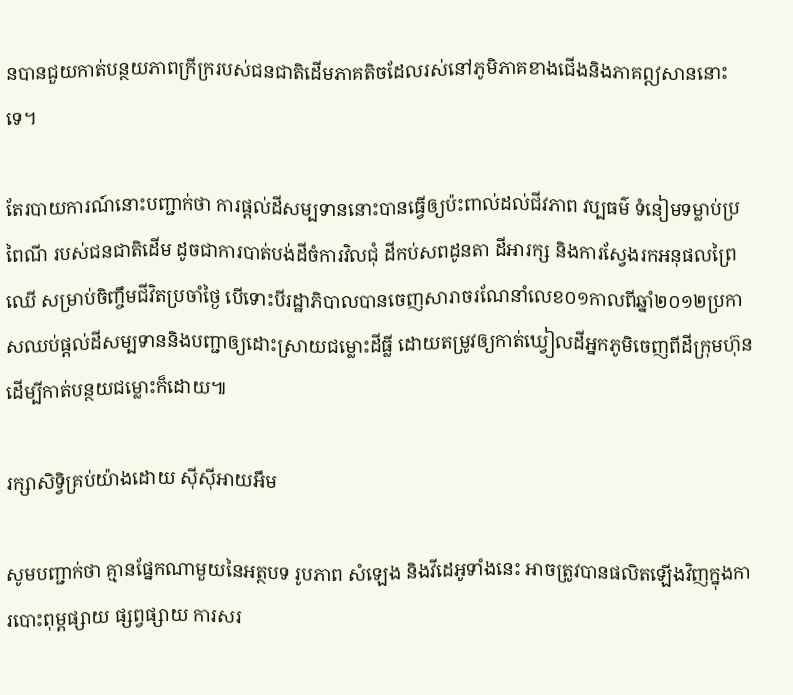នបានជួយកាត់បន្ថយភាពក្រីក្ររបស់ជនជាតិដើមភាគតិចដែលរស់នៅភូមិភាគខាងជើងនិងភាគឦសាននោះទេ។

តែរបាយការណ៍នោះបញ្ជាក់ថា ការផ្តល់ដីសម្បទាននោះបានធ្វើឲ្យប៉ះពាល់ដល់ជីវភាព វប្បធម៌ ទំនៀមទម្លាប់ប្រពៃណី របស់ជនជាតិដើម ដូចជាការបាត់បង់ដីចំការវិលជុំ ដីកប់សពដូនតា ដីអារក្ស និងការស្វែងរកអនុផលព្រៃឈើ សម្រាប់ចិញ្ចឹមជីវិតប្រចាំថ្ងៃ បើទោះបីរដ្ឋាភិបាលបានចេញសារាចរណែនាំលេខ០១កាលពីឆ្នាំ២០១២ប្រកាសឈប់ផ្តល់ដីសម្បទាននិងបញ្ជាឲ្យដោះស្រាយជម្លោះដីធ្លី ដោយតម្រូវឲ្យកាត់ឃ្វៀលដីអ្នកភូមិចេញពីដីក្រុមហ៊ុន ដើម្បីកាត់បន្ថយជម្លោះក៏ដោយ៕

រក្សាសិទ្វិគ្រប់យ៉ាងដោយ ស៊ីស៊ីអាយអឹម

សូមបញ្ជាក់ថា គ្មានផ្នែកណាមួយនៃអត្ថបទ រូបភាព សំឡេង និងវីដេអូទាំងនេះ អាចត្រូវបានផលិតឡើងវិញក្នុងការបោះពុម្ពផ្សាយ ផ្សព្វផ្សាយ ការសរ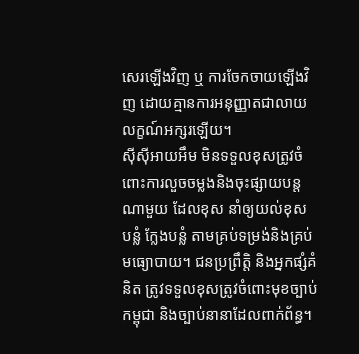សេរឡើងវិញ ឬ ការចែកចាយឡើងវិញ ដោយគ្មានការអនុញ្ញាតជាលាយលក្ខណ៍អក្សរឡើយ។
ស៊ីស៊ីអាយអឹម មិនទទួលខុសត្រូវចំពោះការលួចចម្លងនិងចុះផ្សាយបន្តណាមួយ ដែលខុស នាំឲ្យយល់ខុស បន្លំ ក្លែងបន្លំ តាមគ្រប់ទម្រង់និងគ្រប់មធ្យោបាយ។ ជនប្រព្រឹត្តិ និងអ្នកផ្សំគំនិត ត្រូវទទួលខុសត្រូវចំពោះមុខច្បាប់កម្ពុជា និងច្បាប់នានាដែលពាក់ព័ន្ធ។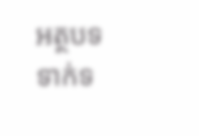អត្ថបទទាក់ទ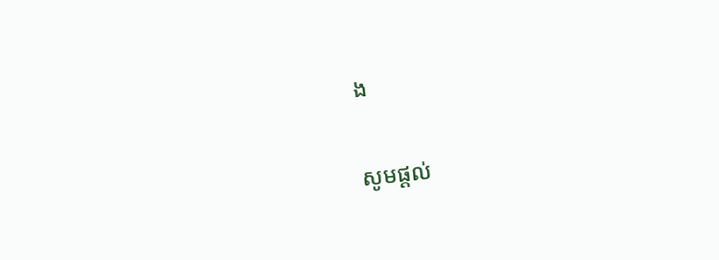ង

សូមផ្ដល់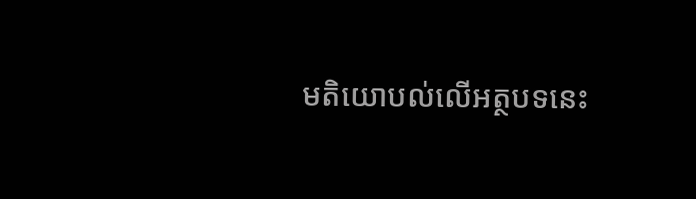មតិយោបល់លើអត្ថបទនេះ